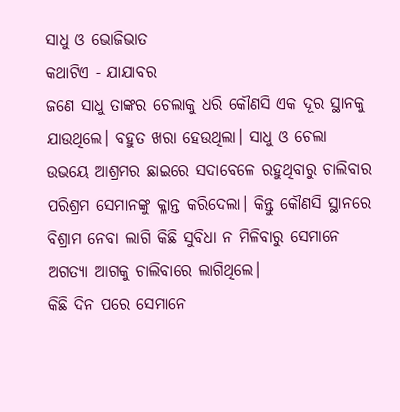ସାଧୁ ଓ ଭୋଜିଭାତ
କଥାଟିଏ - ଯାଯାବର
ଜଣେ ସାଧୁ ତାଙ୍କର ଚେଲାକୁ ଧରି କୌଣସି ଏକ ଦୂର ସ୍ଥାନକୁ ଯାଉଥିଲେ। ବହୁତ ଖରା ହେଉଥିଲା। ସାଧୁ ଓ ଚେଲା ଉଭୟେ ଆଶ୍ରମର ଛାଇରେ ସଦାବେଳେ ରହୁଥିବାରୁ ଚାଲିବାର ପରିଶ୍ରମ ସେମାନଙ୍କୁ କ୍ଳାନ୍ତ କରିଦେଲା। କିନ୍ତୁ କୌଣସି ସ୍ଥାନରେ ବିଶ୍ରାମ ନେବା ଲାଗି କିଛି ସୁବିଧା ନ ମିଳିବାରୁ ସେମାନେ ଅଗତ୍ୟା ଆଗକୁ ଚାଲିବାରେ ଲାଗିଥିଲେ।
କିଛି ଦିନ ପରେ ସେମାନେ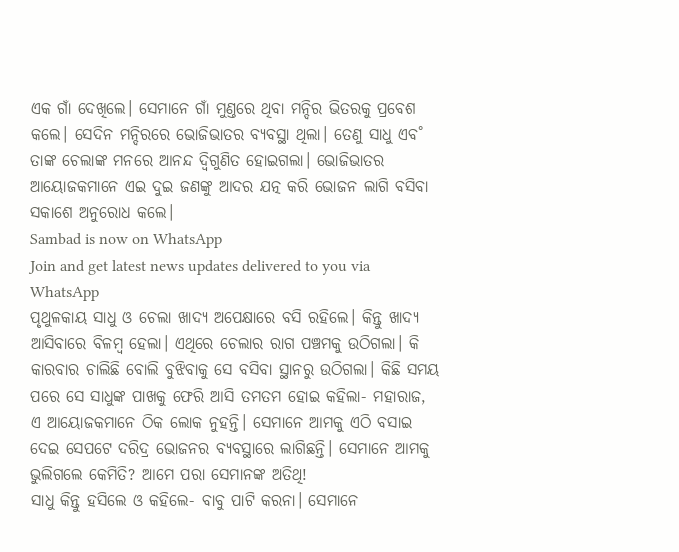ଏକ ଗାଁ ଦେଖିଲେ। ସେମାନେ ଗାଁ ମୁଣ୍ତରେ ଥିବା ମନ୍ଦିର ଭିତରକୁ ପ୍ରବେଶ କଲେ। ସେଦିନ ମନ୍ଦିରରେ ଭୋଜିଭାତର ବ୍ୟବସ୍ଥା ଥିଲା। ତେଣୁ ସାଧୁ ଏବ˚ ତାଙ୍କ ଚେଲାଙ୍କ ମନରେ ଆନନ୍ଦ ଦ୍ବିଗୁଣିତ ହୋଇଗଲା। ଭୋଜିଭାତର ଆୟୋଜକମାନେ ଏଇ ଦୁଇ ଜଣଙ୍କୁ ଆଦର ଯତ୍ନ କରି ଭୋଜନ ଲାଗି ବସିବା ସକାଶେ ଅନୁରୋଧ କଲେ।
Sambad is now on WhatsApp
Join and get latest news updates delivered to you via WhatsApp
ପୃଥୁଳକାୟ ସାଧୁ ଓ ଚେଲା ଖାଦ୍ୟ ଅପେକ୍ଷାରେ ବସି ରହିଲେ। କିନ୍ତୁ ଖାଦ୍ୟ ଆସିବାରେ ବିଳମ୍ବ ହେଲା। ଏଥିରେ ଚେଲାର ରାଗ ପଞ୍ଚମକୁ ଉଠିଗଲା। କି କାରବାର ଚାଲିଛି ବୋଲି ବୁଝିବାକୁ ସେ ବସିବା ସ୍ଥାନରୁ ଉଠିଗଲା। କିଛି ସମୟ ପରେ ସେ ସାଧୁଙ୍କ ପାଖକୁ ଫେରି ଆସି ତମତମ ହୋଇ କହିଲା- ମହାରାଜ, ଏ ଆୟୋଜକମାନେ ଠିକ ଲୋକ ନୁହନ୍ତି। ସେମାନେ ଆମକୁ ଏଠି ବସାଇ ଦେଇ ସେପଟେ ଦରିଦ୍ର ଭୋଜନର ବ୍ୟବସ୍ଥାରେ ଲାଗିଛନ୍ତି। ସେମାନେ ଆମକୁ ଭୁଲିଗଲେ କେମିତି? ଆମେ ପରା ସେମାନଙ୍କ ଅତିଥି!
ସାଧୁ କିନ୍ତୁ ହସିଲେ ଓ କହିଲେ- ବାବୁ ପାଟି କରନା। ସେମାନେ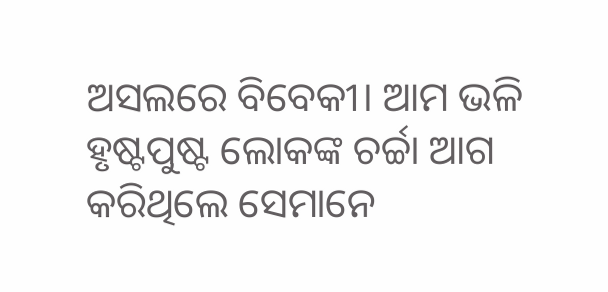ଅସଲରେ ବିବେକୀ। ଆମ ଭଳି ହୃଷ୍ଟପୁଷ୍ଟ ଲୋକଙ୍କ ଚର୍ଚ୍ଚା ଆଗ କରିଥିଲେ ସେମାନେ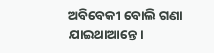ଅବିବେକୀ ବୋଲି ଗଣା ଯାଇଥାଆନ୍ତେ।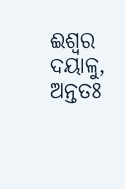ଈଶ୍ବର ଦୟାଳୁ, ଅନ୍ତତଃ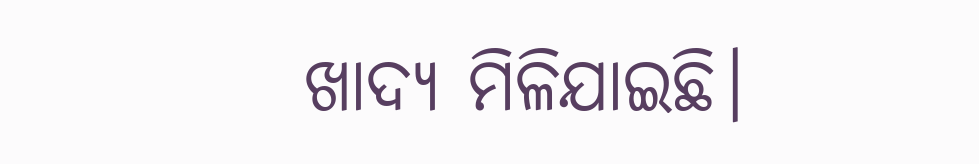ଖାଦ୍ୟ ମିଳିଯାଇଛି।